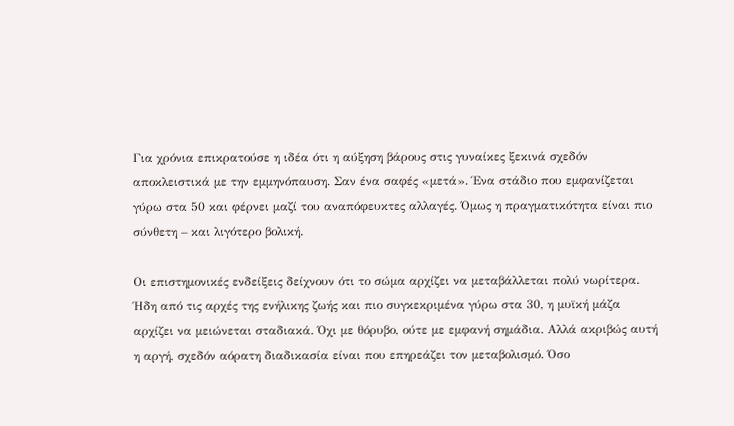Για χρόνια επικρατούσε η ιδέα ότι η αύξηση βάρους στις γυναίκες ξεκινά σχεδόν αποκλειστικά με την εμμηνόπαυση. Σαν ένα σαφές «μετά». Ένα στάδιο που εμφανίζεται γύρω στα 50 και φέρνει μαζί του αναπόφευκτες αλλαγές. Όμως η πραγματικότητα είναι πιο σύνθετη – και λιγότερο βολική.

Οι επιστημονικές ενδείξεις δείχνουν ότι το σώμα αρχίζει να μεταβάλλεται πολύ νωρίτερα. Ήδη από τις αρχές της ενήλικης ζωής και πιο συγκεκριμένα γύρω στα 30, η μυϊκή μάζα αρχίζει να μειώνεται σταδιακά. Όχι με θόρυβο, ούτε με εμφανή σημάδια. Αλλά ακριβώς αυτή η αργή, σχεδόν αόρατη διαδικασία είναι που επηρεάζει τον μεταβολισμό. Όσο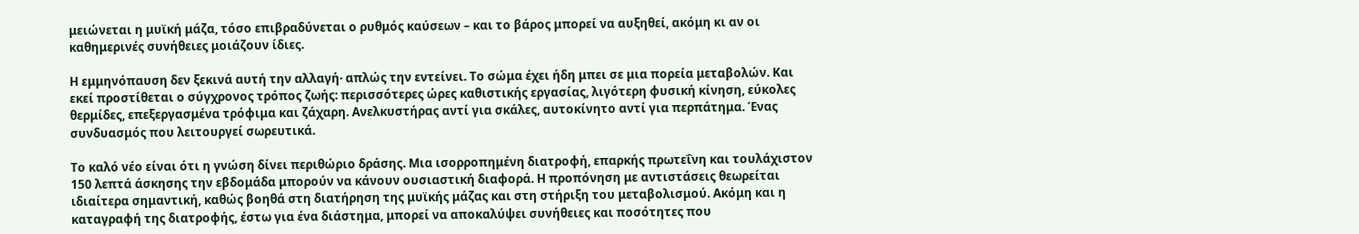μειώνεται η μυϊκή μάζα, τόσο επιβραδύνεται ο ρυθμός καύσεων – και το βάρος μπορεί να αυξηθεί, ακόμη κι αν οι καθημερινές συνήθειες μοιάζουν ίδιες.

Η εμμηνόπαυση δεν ξεκινά αυτή την αλλαγή· απλώς την εντείνει. Το σώμα έχει ήδη μπει σε μια πορεία μεταβολών. Και εκεί προστίθεται ο σύγχρονος τρόπος ζωής: περισσότερες ώρες καθιστικής εργασίας, λιγότερη φυσική κίνηση, εύκολες θερμίδες, επεξεργασμένα τρόφιμα και ζάχαρη. Ανελκυστήρας αντί για σκάλες, αυτοκίνητο αντί για περπάτημα. Ένας συνδυασμός που λειτουργεί σωρευτικά.

Το καλό νέο είναι ότι η γνώση δίνει περιθώριο δράσης. Μια ισορροπημένη διατροφή, επαρκής πρωτεΐνη και τουλάχιστον 150 λεπτά άσκησης την εβδομάδα μπορούν να κάνουν ουσιαστική διαφορά. Η προπόνηση με αντιστάσεις θεωρείται ιδιαίτερα σημαντική, καθώς βοηθά στη διατήρηση της μυϊκής μάζας και στη στήριξη του μεταβολισμού. Ακόμη και η καταγραφή της διατροφής, έστω για ένα διάστημα, μπορεί να αποκαλύψει συνήθειες και ποσότητες που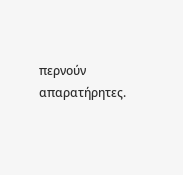περνούν απαρατήρητες.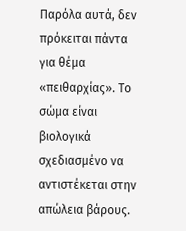Παρόλα αυτά, δεν πρόκειται πάντα για θέμα «πειθαρχίας». Το σώμα είναι βιολογικά σχεδιασμένο να αντιστέκεται στην απώλεια βάρους.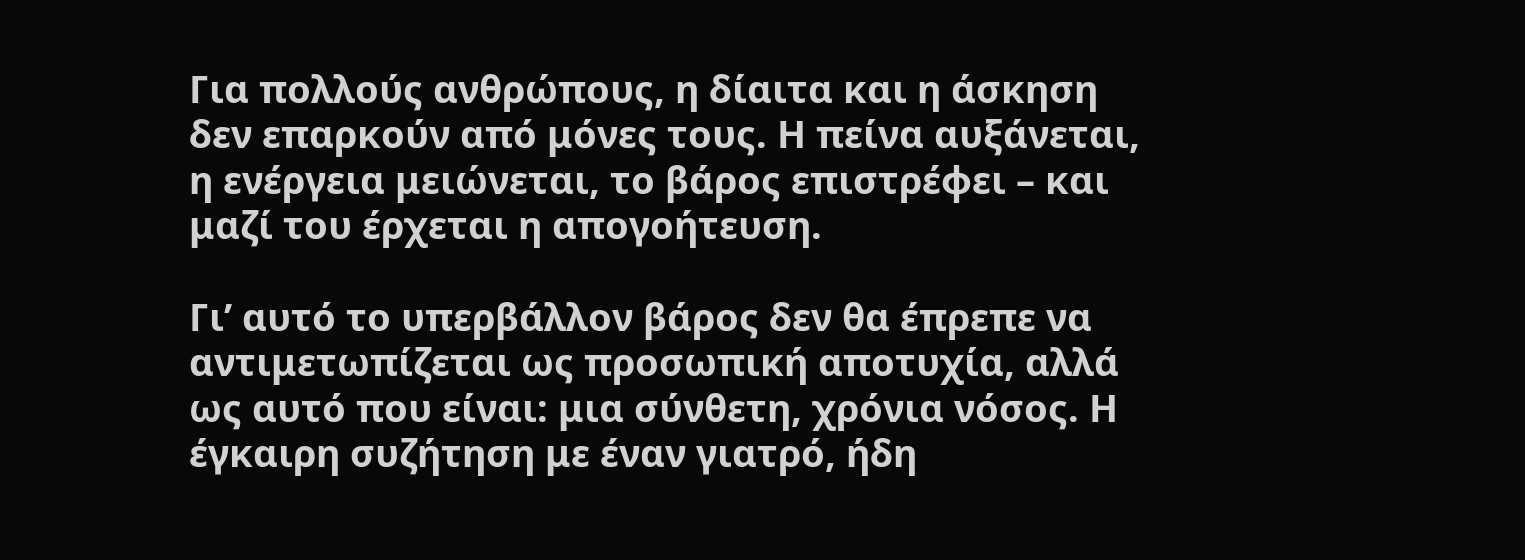Για πολλούς ανθρώπους, η δίαιτα και η άσκηση δεν επαρκούν από μόνες τους. Η πείνα αυξάνεται, η ενέργεια μειώνεται, το βάρος επιστρέφει – και μαζί του έρχεται η απογοήτευση.

Γι’ αυτό το υπερβάλλον βάρος δεν θα έπρεπε να αντιμετωπίζεται ως προσωπική αποτυχία, αλλά ως αυτό που είναι: μια σύνθετη, χρόνια νόσος. Η έγκαιρη συζήτηση με έναν γιατρό, ήδη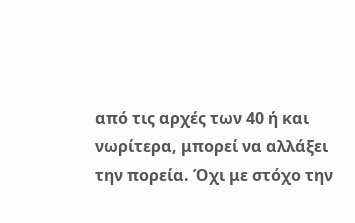από τις αρχές των 40 ή και νωρίτερα, μπορεί να αλλάξει την πορεία. Όχι με στόχο την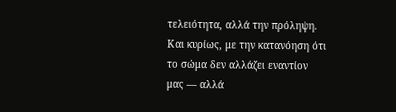τελειότητα, αλλά την πρόληψη. Και κυρίως, με την κατανόηση ότι το σώμα δεν αλλάζει εναντίον μας — αλλά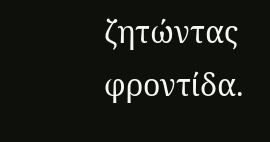ζητώντας φροντίδα.